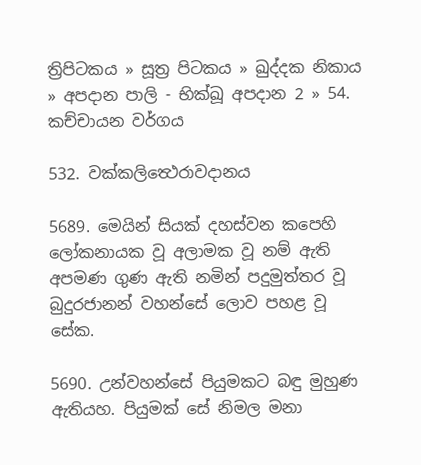ත්‍රිපිටකය » සූත්‍ර පිටකය » ඛුද්‌දක නිකාය » අපදාන පාලි - භික්ඛූ අපදාන 2 » 54. කච්‌චායන වර්ගය

532. වක්කලිත්‍ථෙරාවදානය

5689. මෙයින් සියක් දහස්වන කපෙහි ලෝකනායක වූ අලාමක වූ නම් ඇති අපමණ ගුණ ඇති නමින් පදුමුත්තර වූ බුදුරජානන් වහන්සේ ලොව පහළ වූ සේක.

5690. උන්වහන්සේ පියුමකට බඳු මුහුණ ඇතියහ. පියුමක් සේ නිමල මනා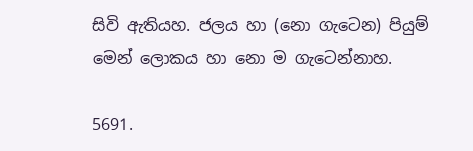සිවි ඇතියහ. ජලය හා (නො ගැටෙන) පියුම් මෙන් ලොකය හා නො ම ගැටෙන්නාහ.

5691.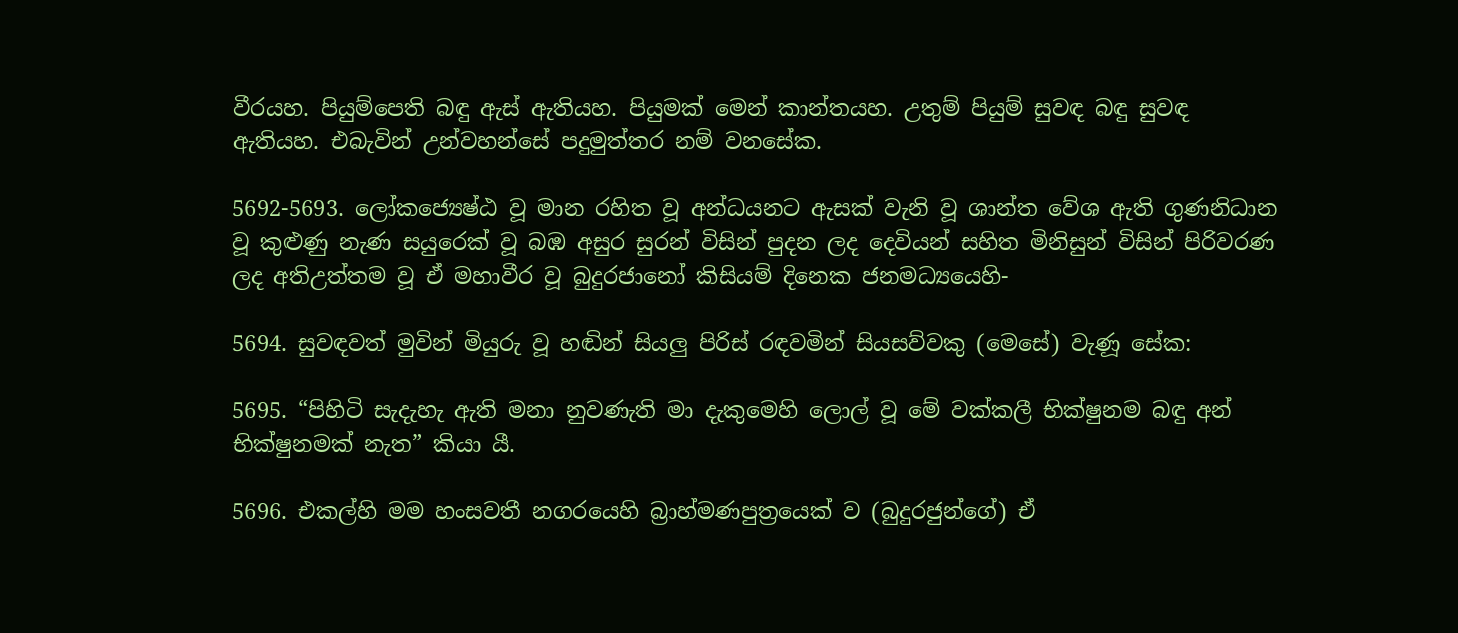වීරයහ. පියුම්පෙති බඳු ඇස් ඇතියහ. පියුමක් මෙන් කාන්තයහ. උතුම් පියුම් සුවඳ බඳු සුවඳ ඇතියහ. එබැවින් උන්වහන්සේ පදුමුත්තර නම් වනසේක.

5692-5693. ලෝකජ්‍යෙෂ්ඨ වූ මාන රහිත වූ අන්ධයනට ඇසක් වැනි වූ ශාන්ත වේශ ඇති ගුණනිධාන වූ කුළුණු නැණ සයුරෙක් වූ බඹ අසුර සුරන් විසින් පුදන ලද දෙවියන් සහිත මිනිසුන් විසින් පිරිවරණ ලද අතිඋත්තම වූ ඒ මහාවීර වූ බුදුරජානෝ කිසියම් දිනෙක ජනමධ්‍යයෙහි-

5694. සුවඳවත් මුවින් මියුරු වූ හඬින් සියලු පිරිස් රඳවමින් සියසව්වකු (මෙසේ) වැණූ සේක:

5695. “පිහිටි සැදැහැ ඇති මනා නුවණැති මා දැකුමෙහි ලොල් වූ මේ වක්කලී භික්ෂුනම බඳු අන් භික්ෂුනමක් නැත” කියා යී.

5696. එකල්හි මම හංසවතී නගරයෙහි බ්‍රාහ්මණපුත්‍රයෙක් ව (බුදුරජුන්ගේ) ඒ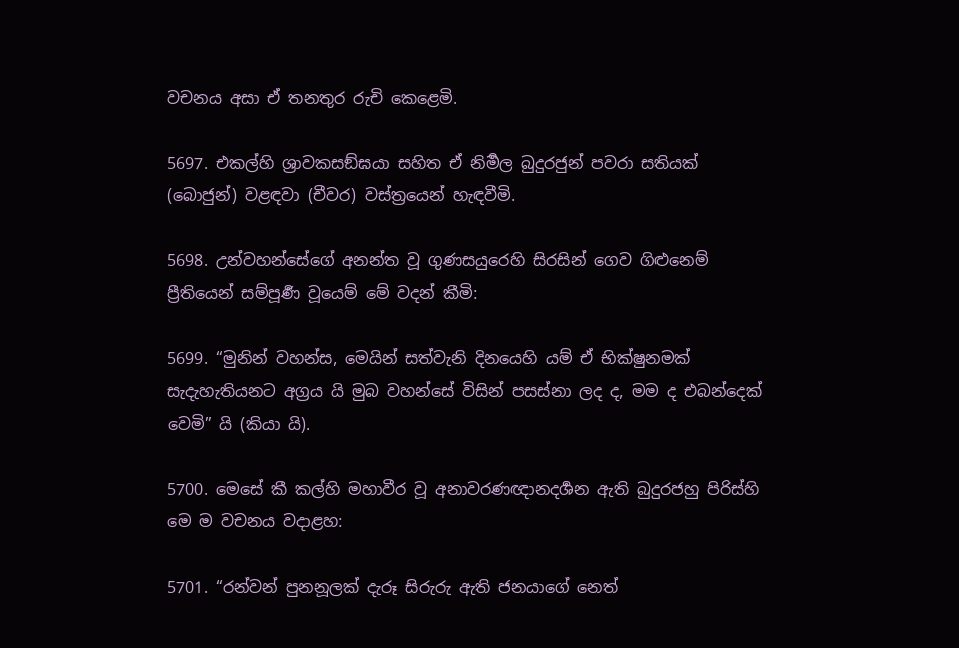වචනය අසා ඒ තනතුර රුචි කෙළෙමි.

5697. එකල්හි ශ්‍රාවකසඞ්ඝයා සහිත ඒ නිර්‍මල බුදුරජුන් පවරා සතියක් (බොජුන්) වළඳවා (චීවර) වස්ත්‍රයෙන් හැඳවීමි.

5698. උන්වහන්සේගේ අනන්ත වූ ගුණසයුරෙහි සිරසින් ගෙව ගිළුනෙම් ප්‍රීතියෙන් සම්පූර්‍ණ වූයෙම් මේ වදන් කීමි:

5699. “මුනින් වහන්ස, මෙයින් සත්වැනි දිනයෙහි යම් ඒ භික්ෂුනමක් සැදැහැතියනට අග්‍රය යි මුබ වහන්සේ විසින් පසස්නා ලද ද, මම ද එබන්දෙක් වෙමි” යි (කියා යි).

5700. මෙසේ කී කල්හි මහාවීර වූ අනාවරණඥානදර්‍ශන ඇති බුදුරජහු පිරිස්හි මෙ ම වචනය වදාළහ:

5701. “රන්වන් පුනනූලක් දැරූ සිරුරු ඇති ජනයාගේ නෙත්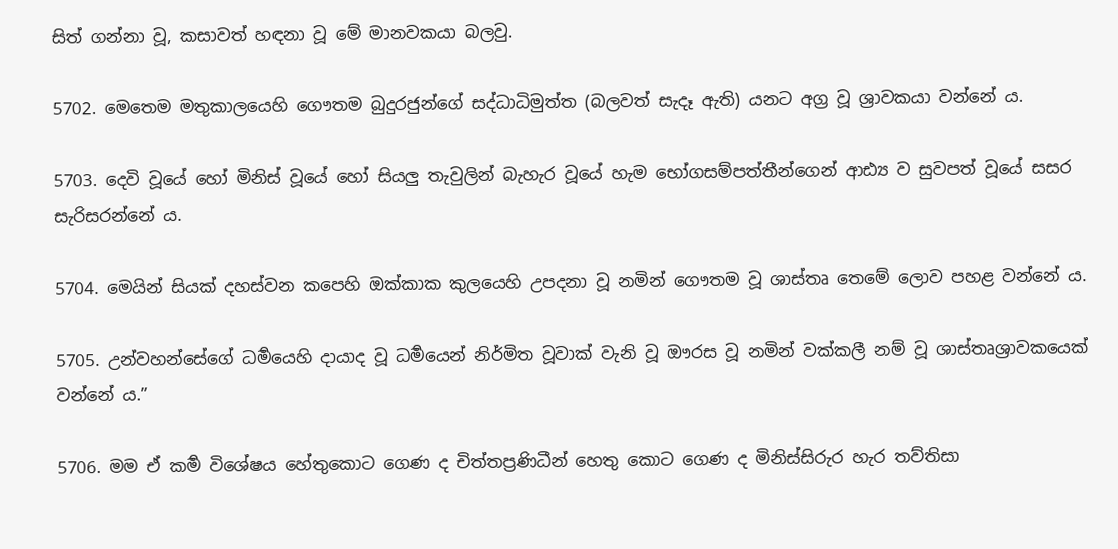සිත් ගන්නා වූ, කසාවත් හඳනා වූ මේ මානවකයා බලවු.

5702. මෙතෙම මතුකාලයෙහි ගෞතම බුදුරජුන්ගේ සද්ධාධිමුත්ත (බලවත් සැදෑ ඇති) යනට අග්‍ර වූ ශ්‍රාවකයා වන්නේ ය.

5703. දෙවි වූයේ හෝ මිනිස් වූයේ හෝ සියලු තැවුලින් බැහැර වූයේ හැම භෝගසම්පත්තීන්ගෙන් ආඪ්‍ය ව සුවපත් වූයේ සසර සැරිසරන්නේ ය.

5704. මෙයින් සියක් දහස්වන කපෙහි ඔක්කාක කුලයෙහි උපදනා වූ නමින් ගෞතම වූ ශාස්තෘ තෙමේ ලොව පහළ වන්නේ ය.

5705. උන්වහන්සේගේ ධර්‍මයෙහි දායාද වූ ධර්‍මයෙන් නිර්මිත වූවාක් වැනි වූ ඖරස වූ නමින් වක්කලී නම් වූ ශාස්තෘශ්‍රාවකයෙක් වන්නේ ය.”

5706. මම ඒ කර්‍ම විශේෂය හේතුකොට ගෙණ ද චිත්තප්‍රණිධීන් හෙතු කොට ගෙණ ද මිනිස්සිරුර හැර තව්තිසා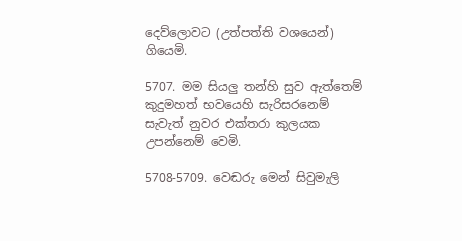දෙව්ලොවට (උත්පත්ති වශයෙන්) ගියෙමි.

5707. මම සියලු තන්හි සුව ඇත්තෙම් කුදුමහත් භවයෙහි සැරිසරනෙම් සැවැත් නුවර එක්තරා කුලයක උපන්නෙම් වෙමි.

5708-5709. වෙඬරු මෙන් සිවුමැලි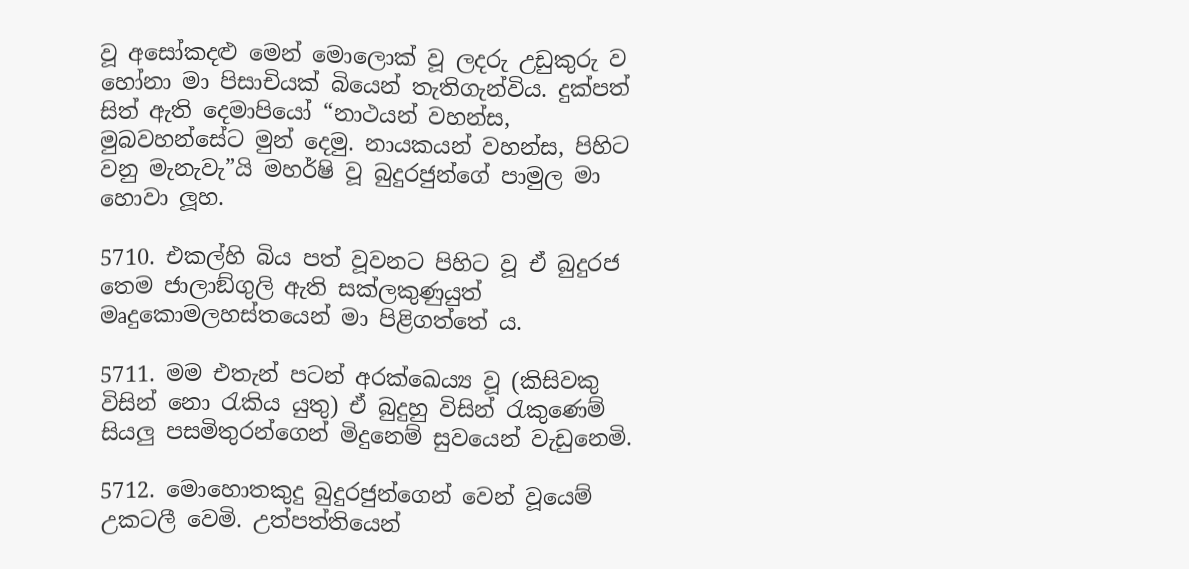වූ අසෝකදළු මෙන් මොලොක් වූ ලදරු උඩුකුරු ව හෝනා මා පිසාචියක් බියෙන් තැතිගැන්විය. දුක්පත් සිත් ඇති දෙමාපියෝ “නාථයන් වහන්ස, මුබවහන්සේට මුන් දෙමු. නායකයන් වහන්ස, පිහිට වනු මැනැවැ”යි මහර්ෂි වූ බුදුරජුන්ගේ පාමුල මා හොවා ලූහ.

5710. එකල්හි බිය පත් වූවනට පිහිට වූ ඒ බුදුරජ තෙම ජාලාඞ්ගුලි ඇති සක්ලකුණුයුත් මෘදුකොමලහස්තයෙන් මා පිළිගත්තේ ය.

5711. මම එතැන් පටන් අරක්ඛෙය්‍ය වූ (කිසිවකු විසින් නො රැකිය යුතු) ඒ බුදුහු විසින් රැකුණෙම් සියලු පසමිතුරන්ගෙන් මිදුනෙම් සුවයෙන් වැඩුනෙමි.

5712. මොහොතකුදු බුදුරජුන්ගෙන් වෙන් වූයෙම් උකටලී වෙමි. උත්පත්තියෙන්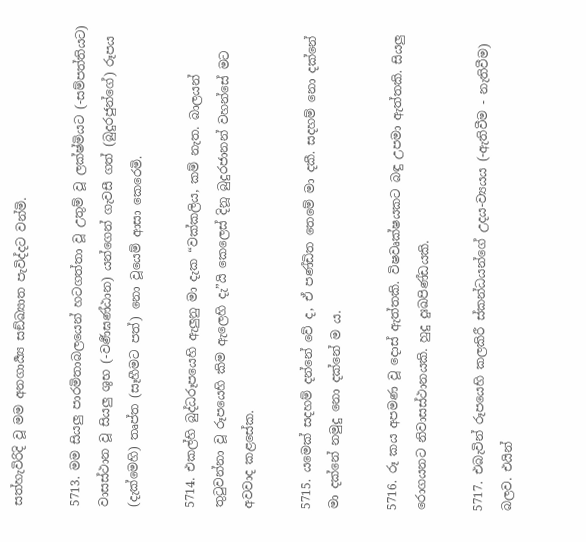සත්හැවිරිදි වූ මම අනගාර්‍ය්‍ය සඞ්ඛ්‍යාත පැවිද්දට වන්මි.

5713. මම සියලු පාරමිතාබලයෙන් හටගත්තා වූ උතුම් වූ ලක්ෂ්මියට (-සම්පත්තියට) වාසස්ථාන වූ සියලු ශුභ (-වර්‍ණඝණ්ඨාන) යන්ගෙන් ගැවසී ගත් (බුදුරජුන්ගේ) රූපය (දැක්මෙහි) තෘප්ත (සෑහීමට පත්) නො වූයෙම් ආසා කෙරෙමි.

5714. එකල්හි බුද්ධරූපයෙහි ඇලුනු මා දැක “වක්කලිය, කම් නැත. බාලයන් තුටුවන්නා වූ රූපයෙහි කිම ඇලෙහි දැ”යි කෙලෙස් දිනූ බුදුරජානන් වහන්සේ මට අවවාද කළසේක.

5715. යමෙක් සදහම් දන්නේ වේ ද, ඒ පණ්ඩිත තෙමේ මා දකී. සදහම් නො දක්නේ මා දක්නේ නමුදු නො දක්නේ ම ය.

5716. රූ කය අපමණ වූ දොස් ඇත්තකි. විෂවෘක්ෂයකට බඳු උපමා ඇත්තකි. සියලු රොගයනට නිවාසස්ථානයකි. හුදු දුඃඛපිණ්ඩයකි.

5717. එබැවින් රූපයෙහි කලකිරී ස්කන්ධයන්ගේ උදය-ව්‍යයය (-ඇතිවීම - නැතිවීම) බලව. එයින්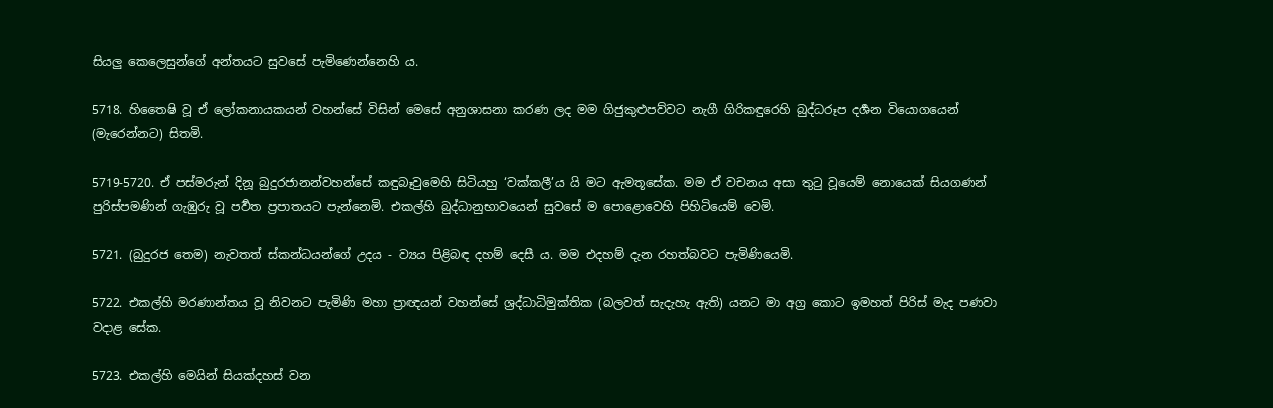සියලු කෙලෙසුන්ගේ අන්තයට සුවසේ පැමිණෙන්නෙහි ය.

5718. හිතෛෂි වූ ඒ ලෝකනායකයන් වහන්සේ විසින් මෙසේ අනුශාසනා කරණ ලද මම ගිජුකුළුපව්වට නැගී ගිරිකඳුරෙහි බුද්ධරූප දර්‍ශන වියොගයෙන් (මැරෙන්නට) සිතමි.

5719-5720. ඒ පස්මරුන් දිනූ බුදුරජානන්වහන්සේ කඳුබෑවුමෙහි සිටියහු ‘වක්කලී’ය යි මට ඇමතූසේක. මම ඒ වචනය අසා තුටු වූයෙම් නොයෙක් සියගණන් පුරිස්පමණින් ගැඹුරු වූ පර්‍වත ප්‍රපාතයට පැන්නෙමි. එකල්හි බුද්ධානුභාවයෙන් සුවසේ ම පොළොවෙහි පිහිටියෙම් වෙමි.

5721. (බුදුරජ තෙම) නැවතත් ස්කන්ධයන්ගේ උදය - ව්‍යය පිළිබඳ දහම් දෙසී ය. මම එදහම් දැන රහත්බවට පැමිණියෙමි.

5722. එකල්හි මරණාන්තය වූ නිවනට පැමිණි මහා ප්‍රාඥයන් වහන්සේ ශ්‍රද්ධාධිමුක්තික (බලවත් සැදැහැ ඇති) යනට මා අග්‍ර කොට ඉමහත් පිරිස් මැද පණවා වදාළ සේක.

5723. එකල්හි මෙයින් සියක්දහස් වන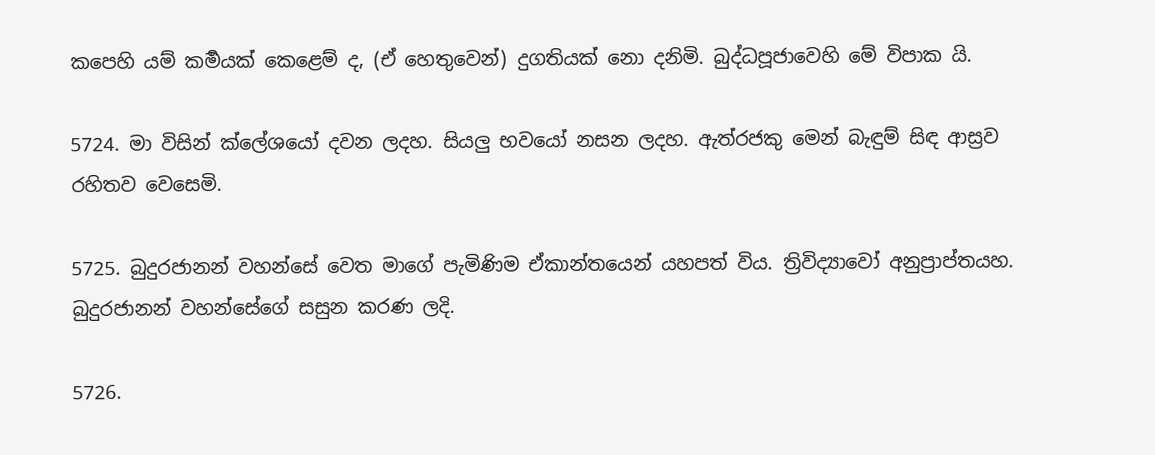කපෙහි යම් කර්‍මයක් කෙළෙම් ද, (ඒ හෙතුවෙන්) දුගතියක් නො දනිමි. බුද්ධපූජාවෙහි මේ විපාක යි.

5724. මා විසින් ක්ලේශයෝ දවන ලදහ. සියලු භවයෝ නසන ලදහ. ඇත්රජකු මෙන් බැඳුම් සිඳ ආස්‍රව රහිතව වෙසෙමි.

5725. බුදුරජානන් වහන්සේ වෙත මාගේ පැමිණිම ඒකාන්තයෙන් යහපත් විය. ත්‍රිවිද්‍යාවෝ අනුප්‍රාප්තයහ. බුදුරජානන් වහන්සේගේ සසුන කරණ ලදි.

5726.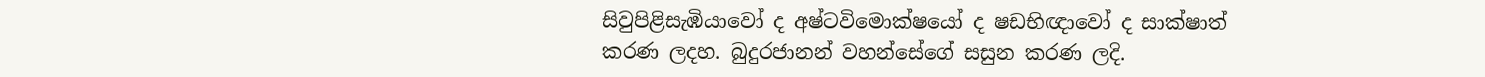සිවුපිළිසැඹියාවෝ ද අෂ්ටවිමොක්ෂයෝ ද ෂඩභිඥාවෝ ද සාක්ෂාත් කරණ ලදහ. බුදුරජානන් වහන්සේගේ සසුන කරණ ලදි.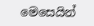මෙසෙයින්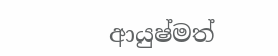ආයුෂ්මත්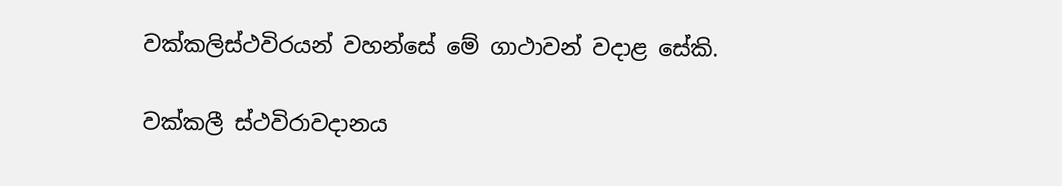වක්කලිස්ථවිරයන් වහන්සේ මේ ගාථාවන් වදාළ සේකි.

වක්කලී ස්ථවිරාවදානය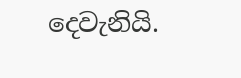දෙවැනියි.